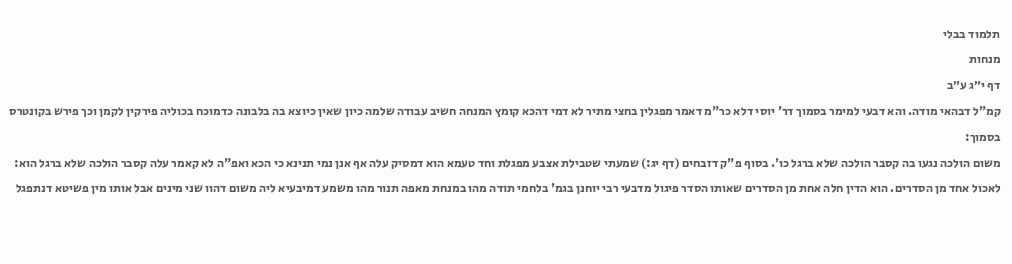תלמוד בבלי
מנחות
דף י״ג ע״ב
קמ"ל דבהאי מודה. והא דבעי למימר בסמוך דר' יוסי דלא כר"מ דאמר מפגלין בחצי מתיר לא דמי דהכא קומץ המנחה חשיב עבודה שלמה כיון שאין כיוצא בה בלבונה כדמוכח בכוליה פירקין לקמן וכך פירש בקונטרס בסמוך:
משום הולכה נגעו בה קסבר הולכה שלא ברגל כו'. בסוף פ"ק דזבחים (דף יג:) שמעתי שטבילת אצבע מפגלת וחד טעמא הוא דמסיק עלה אף אנן נמי תנינא כי הכא ואפ"ה לא קאמר עלה קסבר הולכה שלא ברגל הוא:
לאכול אחד מן הסדרים. הוא הדין חלה אחת מן הסדרים שאותו הסדר פיגול מדבעי רבי יוחנן בגמ' בלחמי תודה מהו במנחת מאפה תנור מהו משמע דמיבעיא ליה משום דהוו שני מינים אבל אותו מין פשיטא דנתפגל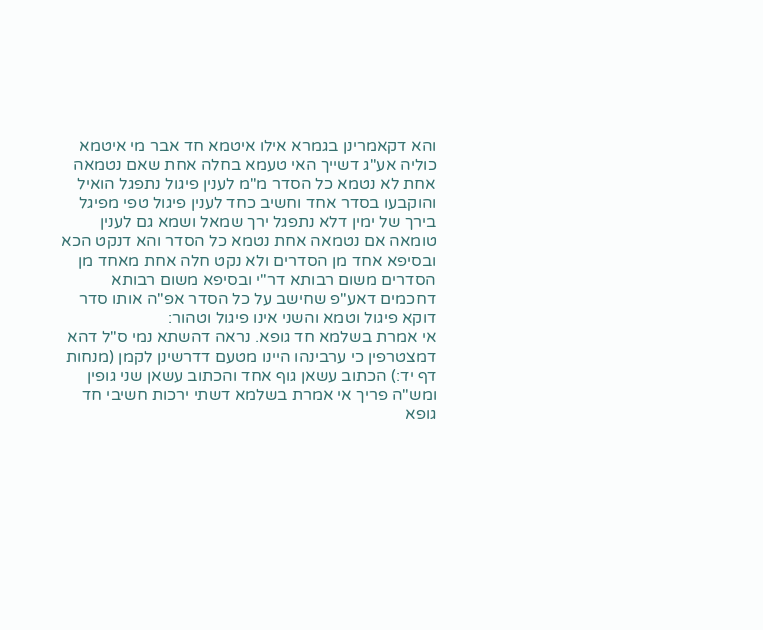והא דקאמרינן בגמרא אילו איטמא חד אבר מי איטמא כוליה אע"ג דשייך האי טעמא בחלה אחת שאם נטמאה אחת לא נטמא כל הסדר מ"מ לענין פיגול נתפגל הואיל והוקבעו בסדר אחד וחשיב כחד לענין פיגול טפי מפיגל בירך של ימין דלא נתפגל ירך שמאל ושמא גם לענין טומאה אם נטמאה אחת נטמא כל הסדר והא דנקט הכא ובסיפא אחד מן הסדרים ולא נקט חלה אחת מאחד מן הסדרים משום רבותא דר"י ובסיפא משום רבותא דחכמים דאע"פ שחישב על כל הסדר אפ"ה אותו סדר דוקא פיגול וטמא והשני אינו פיגול וטהור:
אי אמרת בשלמא חד גופא. נראה דהשתא נמי ס"ל דהא דמצטרפין כי ערבינהו היינו מטעם דדרשינן לקמן (מנחות דף יד:) הכתוב עשאן גוף אחד והכתוב עשאן שני גופין ומש"ה פריך אי אמרת בשלמא דשתי ירכות חשיבי חד גופא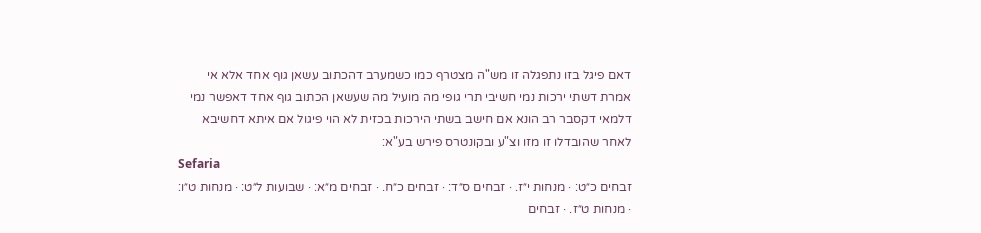דאם פיגל בזו נתפגלה זו מש"ה מצטרף כמו כשמערב דהכתוב עשאן גוף אחד אלא אי אמרת דשתי ירכות נמי חשיבי תרי גופי מה מועיל מה שעשאן הכתוב גוף אחד דאפשר נמי דלמאי דקסבר רב הונא אם חישב בשתי הירכות בכזית לא הוי פיגול אם איתא דחשיבא לאחר שהובדלו זו מזו וצ"ע ובקונטרס פירש בע"א:
Sefaria
זבחים כ״ט: · מנחות י״ז. · זבחים ס״ד: · זבחים כ״ח. · זבחים מ״א: · שבועות ל״ט: · מנחות ט״ו: · מנחות ט״ז. · זבחים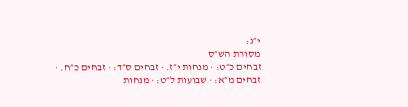י״ג:
מסורת הש״ס
זבחים כ״ט: · מנחות י״ז. · זבחים ס״ד: · זבחים כ״ח. · זבחים מ״א: · שבועות ל״ט: · מנחות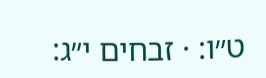ט״ו: · זבחים י״ג: